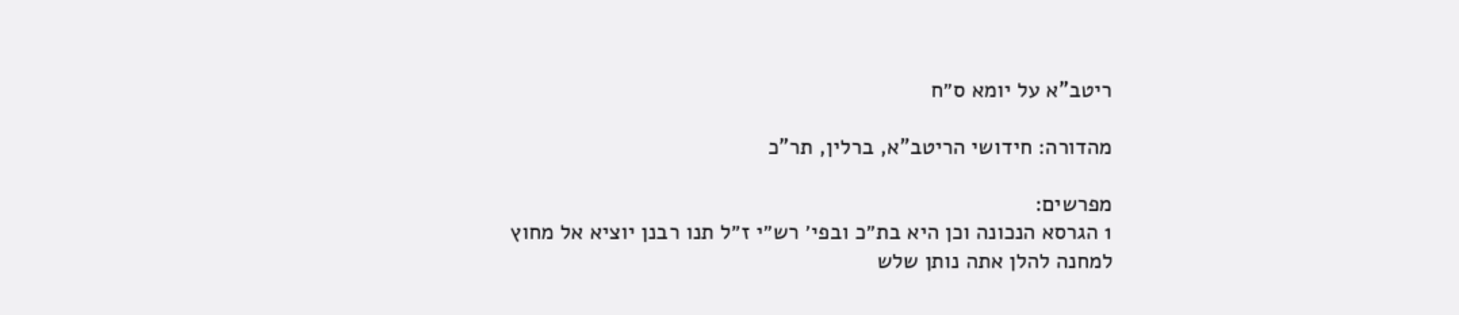ריטב"א על יומא ס״ח

מהדורה: חידושי הריטב"א, ברלין, תר"כ

מפרשים:
1 הגרסא הנכונה וכן היא בת״כ ובפי׳ רש״י ז״ל תנו רבנן יוציא אל מחוץ למחנה להלן אתה נותן שלש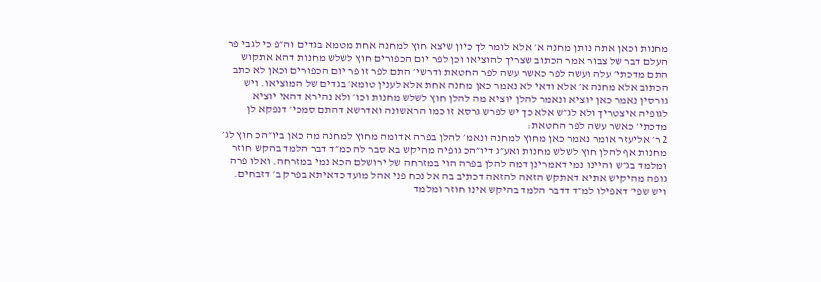מחנות וכאן אתה נותן מחנה א׳ אלא לומר לך כיון שיצא חוץ למחנה אחת מטמא בגדים וה״פ כי לגבי פר העלם דבר של צבור אמר הכתוב שצריך להוציאו וכן לפר יום הכפורים חוץ לשלש מחנות דהא אתקוש התם מדכתי׳ עלה ועשה לפר כאשר עשה לפר החטאת ודרשי׳ התם לפר זו פר יום הכפורים וכאן לא כתב הכתוב אלא מחנה א׳ אלא ודאי לא נאמר כאן מחנה אחת אלא לענין טומא׳ בגדים של המוציאו. ויש גורסין נאמר כאן יוציא ונאמר להלן יוציא מה להלן חוץ לשלש מחנות וכו׳ ולא נהירא דהאי יוציא לגופיה איצטריך ולא לג״ש אלא כך יש לפרש גרסא זו כמו הראשונה ואדרשא דהתם סמכי׳ דנפקא לן מדכתי׳ כאשר עשה לפר החטאת:
2 ר׳ אליעזר אומר נאמר כאן מחוץ למחנה ונאמ׳ להלן בפרה אדומה מחוץ למחנה מה כאן ביו״הכ חוץ לג׳ מחנות אף להלן חוץ לשלש מחנות ואע״ג דיו״הכ גופיה מהיקש בא סבר לה כמ״ד דבר הלמד בהקש חוזר ומלמד בג״ש והיינו נמי דאמרינן דמה להלן בפרה הוי במזרחה של ירושלם הכא נמי במזרחה. ואלו פרה גופה מהיקיש אתיא דאתקש הזאה להזאה דכתיב בה אל נכח פני אהל מועד כדאיתא בפרק ב׳ דזבחים. ויש שפי׳ דאפילו למ״ד דדבר הלמד בהיקש אינו חוזר ומלמד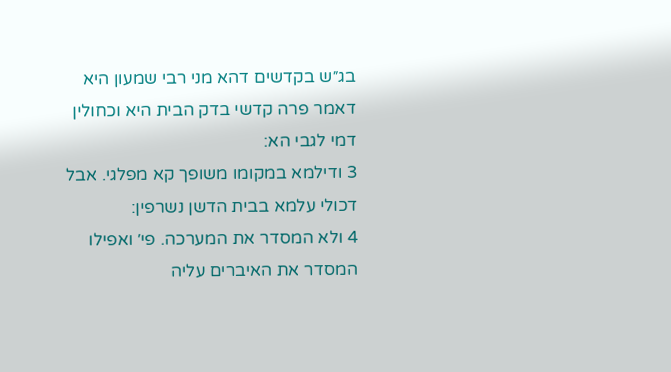בג״ש בקדשים דהא מני רבי שמעון היא דאמר פרה קדשי בדק הבית היא וכחולין דמי לגבי הא:
3 ודילמא במקומו משופך קא מפלגי. אבל דכולי עלמא בבית הדשן נשרפין:
4 ולא המסדר את המערכה. פי׳ ואפילו המסדר את האיברים עליה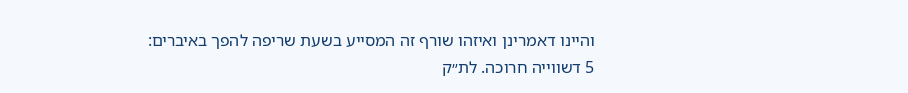והיינו דאמרינן ואיזהו שורף זה המסייע בשעת שריפה להפך באיברים:
5 דשווייה חרוכה. לת״ק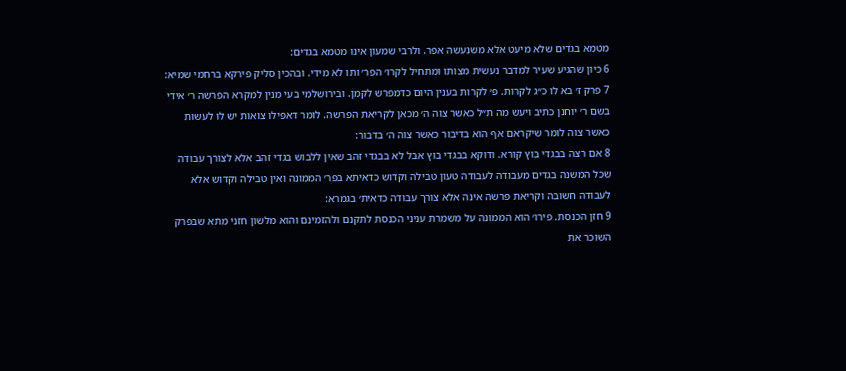מטמא בגדים שלא מיעט אלא משנעשה אפר. ולרבי שמעון אינו מטמא בגדים:
6 כיון שהגיע שעיר למדבר נעשית מצותו ומתחיל לקרו׳ הפר׳ ותו לא מידי. ובהכין סליק פירקא ברחמי שמיא:
7 פרק ז׳ בא לו כ״ג לקרות. פ׳ לקרות בענין היום כדמפרש לקמן. ובירושלמי בעי מנין למקרא הפרשה ר׳ אידי בשם ר׳ יוחנן כתיב ויעש מה ת״ל כאשר צוה ה׳ מכאן לקריאת הפרשה. לומר דאפילו צואות יש לו לעשות כאשר צוה לומר שיקראם אף הוא בדיבור כאשר צוה ה׳ בדבור:
8 אם רצה בבגדי בוץ קורא. ודוקא בבגדי בוץ אבל לא בבגדי זהב שאין ללבוש בגדי זהב אלא לצורך עבודה שכל המשנה בגדים מעבודה לעבודה טעון טבילה וקדוש כדאיתא בפר׳ הממונה ואין טבילה וקדוש אלא לעבודה חשובה וקריאת פרשה אינה אלא צורך עבודה כדאית׳ בגמרא:
9 חזן הכנסת. פירו׳ הוא הממונה על משמרת עניני הכנסת לתקנם ולהזמינם והוא מלשון חזני מתא שבפרק השוכר את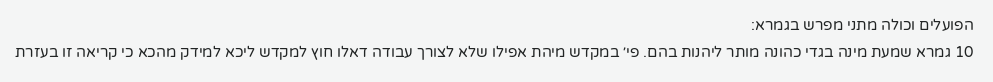הפועלים וכולה מתני מפרש בגמרא:
10 גמרא שמעת מינה בגדי כהונה מותר ליהנות בהם. פי׳ במקדש מיהת אפילו שלא לצורך עבודה דאלו חוץ למקדש ליכא למידק מהכא כי קריאה זו בעזרת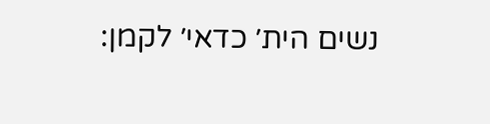נשים הית׳ כדאי׳ לקמן: